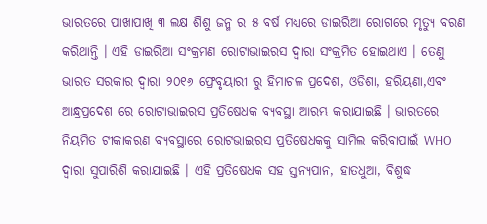ଭାରତରେ ପାଖାପାଖି ୩ ଲକ୍ଷ ଶିଶୁ ଜନ୍ମ ର ୫ ବର୍ଷ ମଧ୍ୟରେ ଡାଇରିଆ ରୋଗରେ ମୃତ୍ୟୁ ବରଣ କରିଥାନ୍ତି । ଏହି ଡାଇରିଆ ସଂକ୍ରମଣ ରୋଟାଭାଇରସ ଦ୍ଵାରା ସଂକ୍ରମିତ ହୋଇଥାଏ । ତେଣୁ ଭାରତ ସରକାର ଦ୍ୱାରା ୨୦୧୬ ଫ୍ରେବୃୟାରୀ ରୁ ହିମାଚଳ ପ୍ରଦେଶ, ଓଡିଶା, ହରିୟଣା,ଏବଂ ଆନ୍ଧ୍ରପ୍ରଦେଶ ରେ ରୋଟାଭାଇରସ ପ୍ରତିଷେଧକ ବ୍ୟବସ୍ଥା ଆରମ୍ଭ କରାଯାଇଛି । ଭାରତରେ ନିୟମିତ ଟୀକାକରଣ ବ୍ୟବସ୍ଥାରେ ରୋଟଭାଇରସ ପ୍ରତିଷେଧକକୁ ସାମିଲ କରିବାପାଇଁ WHO ଦ୍ୱାରା ସୁପାରିଶି କରାଯାଇଛି । ଏହି ପ୍ରତିଷେଧକ ସହ ସ୍ତନ୍ୟପାନ, ହାତଧୁଆ, ବିଶୁଦ୍ଧ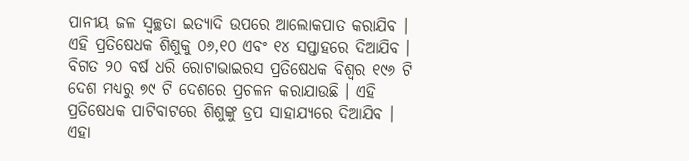ପାନୀୟ ଜଳ ସ୍ଵଚ୍ଛତା ଇତ୍ୟାଦି ଉପରେ ଆଲୋକପାତ କରାଯିବ । ଏହି ପ୍ରତିଷେଧକ ଶିଶୁକୁ ୦୬,୧୦ ଏବଂ ୧୪ ସପ୍ତାହରେ ଦିଆଯିବ । ବିଗତ ୨୦ ବର୍ଷ ଧରି ରୋଟାଭାଇରସ ପ୍ରତିଷେଧକ ବିଶ୍ଵର ୧୯୬ ଟି ଦେଶ ମଧ୍ୟରୁ ୭୯ ଟି ଦେଶରେ ପ୍ରଚଳନ କରାଯାଉଛି । ଏହି ପ୍ରତିଷେଧକ ପାଟିବାଟରେ ଶିଶୁଙ୍କୁ ଡ୍ରପ ସାହାଯ୍ୟରେ ଦିଆଯିବ । ଏହା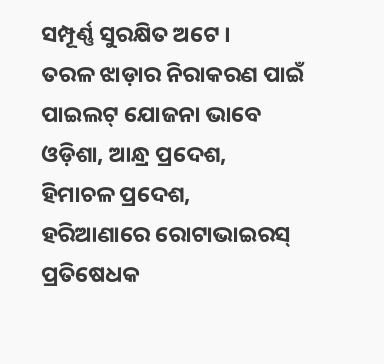ସମ୍ପୂର୍ଣ୍ଣ ସୁରକ୍ଷିତ ଅଟେ ।
ତରଳ ଝାଡ଼ାର ନିରାକରଣ ପାଇଁ ପାଇଲଟ୍ ଯୋଜନା ଭାବେ ଓଡ଼ିଶା, ଆନ୍ଧ୍ର ପ୍ରଦେଶ, ହିମାଚଳ ପ୍ରଦେଶ, ହରିଆଣାରେ ରୋଟାଭାଇରସ୍ ପ୍ରତିଷେଧକ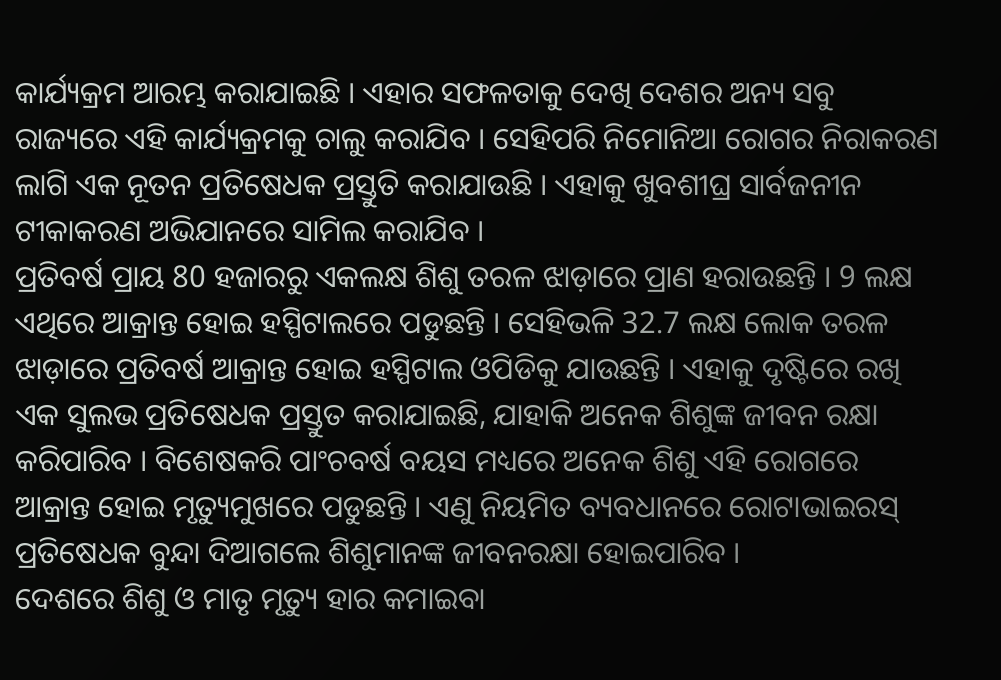କାର୍ଯ୍ୟକ୍ରମ ଆରମ୍ଭ କରାଯାଇଛି । ଏହାର ସଫଳତାକୁ ଦେଖି ଦେଶର ଅନ୍ୟ ସବୁ ରାଜ୍ୟରେ ଏହି କାର୍ଯ୍ୟକ୍ରମକୁ ଚାଲୁ କରାଯିବ । ସେହିପରି ନିମୋନିଆ ରୋଗର ନିରାକରଣ ଲାଗି ଏକ ନୂତନ ପ୍ରତିଷେଧକ ପ୍ରସ୍ତୁତି କରାଯାଉଛି । ଏହାକୁ ଖୁବଶୀଘ୍ର ସାର୍ବଜନୀନ ଟୀକାକରଣ ଅଭିଯାନରେ ସାମିଲ କରାଯିବ ।
ପ୍ରତିବର୍ଷ ପ୍ରାୟ 80 ହଜାରରୁ ଏକଲକ୍ଷ ଶିଶୁ ତରଳ ଝାଡ଼ାରେ ପ୍ରାଣ ହରାଉଛନ୍ତି । 9 ଲକ୍ଷ ଏଥିରେ ଆକ୍ରାନ୍ତ ହୋଇ ହସ୍ପିଟାଲରେ ପଡୁଛନ୍ତି । ସେହିଭଳି 32.7 ଲକ୍ଷ ଲୋକ ତରଳ ଝାଡ଼ାରେ ପ୍ରତିବର୍ଷ ଆକ୍ରାନ୍ତ ହୋଇ ହସ୍ପିଟାଲ ଓପିଡିକୁ ଯାଉଛନ୍ତି । ଏହାକୁ ଦୃଷ୍ଟିରେ ରଖି ଏକ ସୁଲଭ ପ୍ରତିଷେଧକ ପ୍ରସ୍ତୁତ କରାଯାଇଛି, ଯାହାକି ଅନେକ ଶିଶୁଙ୍କ ଜୀବନ ରକ୍ଷା କରିପାରିବ । ବିଶେଷକରି ପାଂଚବର୍ଷ ବୟସ ମଧ୍ୟରେ ଅନେକ ଶିଶୁ ଏହି ରୋଗରେ ଆକ୍ରାନ୍ତ ହୋଇ ମୃତ୍ୟୁମୁଖରେ ପଡୁଛନ୍ତି । ଏଣୁ ନିୟମିତ ବ୍ୟବଧାନରେ ରୋଟାଭାଇରସ୍ ପ୍ରତିଷେଧକ ବୁନ୍ଦା ଦିଆଗଲେ ଶିଶୁମାନଙ୍କ ଜୀବନରକ୍ଷା ହୋଇପାରିବ ।
ଦେଶରେ ଶିଶୁ ଓ ମାତୃ ମୃତ୍ୟୁ ହାର କମାଇବା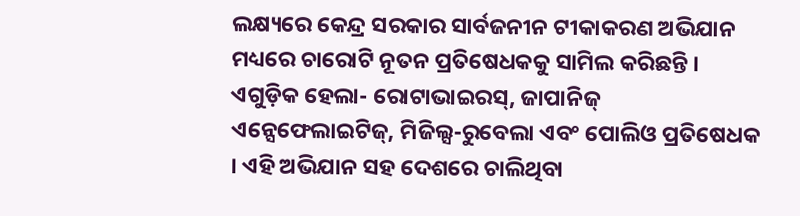ଲକ୍ଷ୍ୟରେ କେନ୍ଦ୍ର ସରକାର ସାର୍ବଜନୀନ ଟୀକାକରଣ ଅଭିଯାନ ମଧ୍ୟରେ ଚାରୋଟି ନୂତନ ପ୍ରତିଷେଧକକୁ ସାମିଲ କରିଛନ୍ତି । ଏଗୁଡ଼ିକ ହେଲା- ରୋଟାଭାଇରସ୍, ଜାପାନିଜ୍ ଏନ୍ସେଫେଲାଇଟିଜ୍, ମିଜିଲ୍ସ-ରୁବେଲା ଏବଂ ପୋଲିଓ ପ୍ରତିଷେଧକ । ଏହି ଅଭିଯାନ ସହ ଦେଶରେ ଚାଲିଥିବା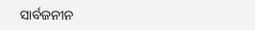ସାର୍ବଜନୀନ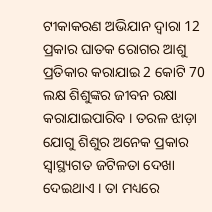ଟୀକାକରଣ ଅଭିଯାନ ଦ୍ୱାରା 12 ପ୍ରକାର ଘାତକ ରୋଗର ଆଶୁ ପ୍ରତିକାର କରାଯାଇ 2 କୋଟି 70 ଲକ୍ଷ ଶିଶୁଙ୍କର ଜୀବନ ରକ୍ଷା କରାଯାଇପାରିବ । ତରଳ ଝାଡ଼ା ଯୋଗୁ ଶିଶୁର ଅନେକ ପ୍ରକାର ସ୍ୱାସ୍ଥ୍ୟଗତ ଜଟିଳତା ଦେଖା ଦେଇଥାଏ । ତା ମଧ୍ୟରେ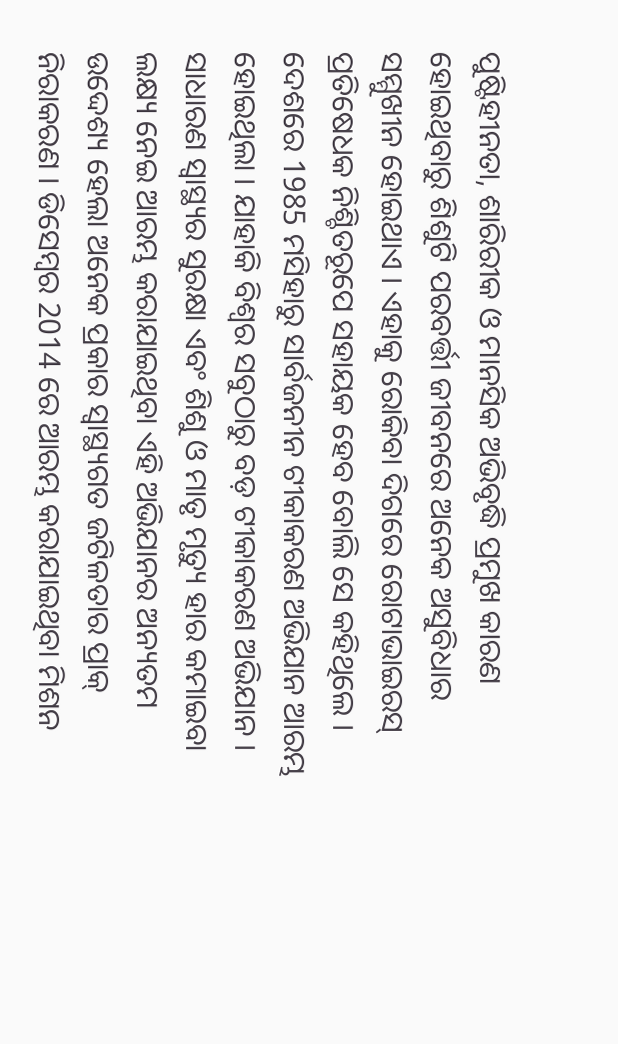ପୁଷ୍ଟିହୀନତା, ଶାରିରୀକ ଓ ମାନସିକ ଅଭିବୃଦ୍ଧି ପ୍ରମୁଖ କାରଣ ହୋଇଥିବାରୁ ଶିଶୁଟି ପରବର୍ତ୍ତୀ ଜୀବନରେ ଅନେକ ଅସୁବିଧାର ସମ୍ମୁଖୀନ ହୋଇଥାଏ । ଏହାକୁ ରୋକିବା ଦିଗରେ ରୋଟାଭାଇରସ୍ ପ୍ରତିଷେଧକ ନିଶ୍ଚିତରୂପେ ସହାୟକ ହେବ ବୋଲି ସେ କହିଥିଲେ ।
ଦେଶରେ 1985 ମସିହାରୁ ସାର୍ବଜନୀନ ଟୀକାକରଣ ଅଭିଯାନ ଆରମ୍ଭ ହୋଇଥିଲା । ଯାହାକି ବିଶ୍ୱର ସବୁଠାରୁ ବଡ଼ ଟୀକାକରଣ ଅଭିଯାନ । ସାଧାରଣ ସ୍ୱାସ୍ଥ୍ୟର ସୁରକ୍ଷା ଏବଂ ଶିଶୁ ଓ ମାତୃ ମୃତ୍ୟୁ ହାର କମାଇବା ଲକ୍ଷ୍ୟ ନେଇ ଆରମ୍ଭ କରାଯାଇଥିବା ଏହି ଅଭିଯାନର ଅନ୍ୟତମ ଉଦ୍ଦେଶ୍ୟ ହେଲା ଅନେକ ପ୍ରକାର ସ୍ୱାସ୍ଥ୍ୟଗତ ଜଟିଳତାର ପ୍ରାକ୍ ନିରାକରଣ । ଡିସେମ୍ବର 2014 ରେ ଆରମ୍ଭ କରାଯାଇଥିବା ମିଶନ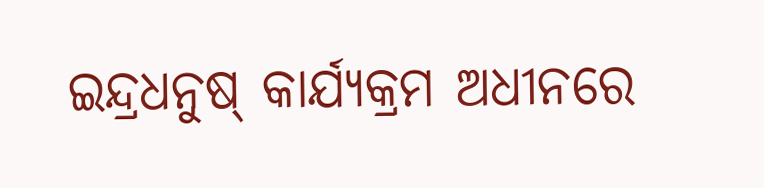ଇନ୍ଦ୍ରଧନୁଷ୍ କାର୍ଯ୍ୟକ୍ରମ ଅଧୀନରେ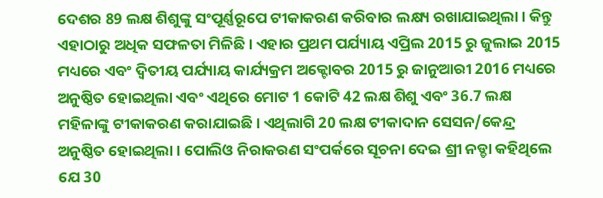ଦେଶର 89 ଲକ୍ଷ ଶିଶୁଙ୍କୁ ସଂପୂର୍ଣ୍ଣରୂପେ ଟୀକାକରଣ କରିବାର ଲକ୍ଷ୍ୟ ରଖାଯାଇଥିଲା । କିନ୍ତୁ ଏହାଠାରୁ ଅଧିକ ସଫଳତା ମିଳିଛି । ଏହାର ପ୍ରଥମ ପର୍ଯ୍ୟାୟ ଏପ୍ରିଲ 2015 ରୁ ଜୁଲାଇ 2015 ମଧ୍ୟରେ ଏବଂ ଦ୍ୱିତୀୟ ପର୍ଯ୍ୟାୟ କାର୍ଯ୍ୟକ୍ରମ ଅକ୍ଟୋବର 2015 ରୁ ଜାନୁଆରୀ 2016 ମଧ୍ୟରେ ଅନୁଷ୍ଠିତ ହୋଇଥିଲା ଏବଂ ଏଥିରେ ମୋଟ 1 କୋଟି 42 ଲକ୍ଷ ଶିଶୁ ଏବଂ 36.7 ଲକ୍ଷ ମହିଳାଙ୍କୁ ଟୀକାକରଣ କରାଯାଇଛି । ଏଥିଲାଗି 20 ଲକ୍ଷ ଟୀକାଦାନ ସେସନ/କେନ୍ଦ୍ର ଅନୁଷ୍ଠିତ ହୋଇଥିଲା । ପୋଲିଓ ନିରାକରଣ ସଂପର୍କରେ ସୂଚନା ଦେଇ ଶ୍ରୀ ନଡ୍ଡା କହିଥିଲେ ଯେ 30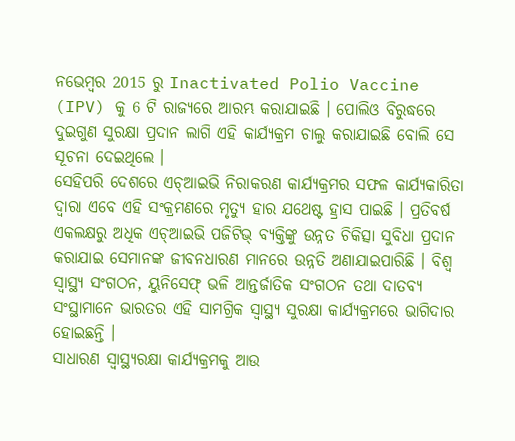ନଭେମ୍ବର 2015 ରୁ Inactivated Polio Vaccine (IPV) କୁ 6 ଟି ରାଜ୍ୟରେ ଆରମ୍ଭ କରାଯାଇଛି । ପୋଲିଓ ବିରୁଦ୍ଧରେ ଦୁଇଗୁଣ ସୁରକ୍ଷା ପ୍ରଦାନ ଲାଗି ଏହି କାର୍ଯ୍ୟକ୍ରମ ଚାଲୁ କରାଯାଇଛି ବୋଲି ସେ ସୂଚନା ଦେଇଥିଲେ ।
ସେହିପରି ଦେଶରେ ଏଚ୍ଆଇଭି ନିରାକରଣ କାର୍ଯ୍ୟକ୍ରମର ସଫଳ କାର୍ଯ୍ୟକାରିତା ଦ୍ୱାରା ଏବେ ଏହି ସଂକ୍ରମଣରେ ମୃତ୍ୟୁ ହାର ଯଥେଷ୍ଟ ହ୍ରାସ ପାଇଛି । ପ୍ରତିବର୍ଷ ଏକଲକ୍ଷରୁ ଅଧିକ ଏଚ୍ଆଇଭି ପଜିଟିଭ୍ ବ୍ୟକ୍ତିଙ୍କୁ ଉନ୍ନତ ଚିକିତ୍ସା ସୁବିଧା ପ୍ରଦାନ କରାଯାଇ ସେମାନଙ୍କ ଜୀବନଧାରଣ ମାନରେ ଉନ୍ନତି ଅଣାଯାଇପାରିଛି । ବିଶ୍ୱ ସ୍ୱାସ୍ଥ୍ୟ ସଂଗଠନ, ୟୁନିସେଫ୍ ଭଳି ଆନ୍ତର୍ଜାତିକ ସଂଗଠନ ତଥା ଦାତବ୍ୟ ସଂସ୍ଥାମାନେ ଭାରତର ଏହି ସାମଗ୍ରିକ ସ୍ୱାସ୍ଥ୍ୟ ସୁରକ୍ଷା କାର୍ଯ୍ୟକ୍ରମରେ ଭାଗିଦାର ହୋଇଛନ୍ତି ।
ସାଧାରଣ ସ୍ୱାସ୍ଥ୍ୟରକ୍ଷା କାର୍ଯ୍ୟକ୍ରମକୁ ଆଉ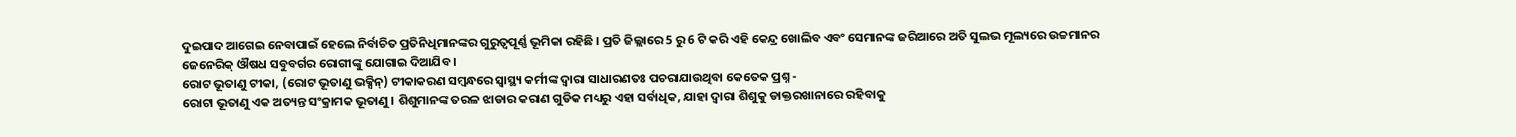ଦୁଇପାଦ ଆଗେଇ ନେବାପାଇଁ ହେଲେ ନିର୍ବାଚିତ ପ୍ରତିନିଧିମାନଙ୍କର ଗୁରୁତ୍ୱପୂର୍ଣ୍ଣ ଭୂମିକା ରହିଛି । ପ୍ରତି ଜିଲ୍ଲାରେ 5 ରୁ 6 ଟି କରି ଏହି କେନ୍ଦ୍ର ଖୋଲିବ ଏବଂ ସେମାନଙ୍କ ଜରିଆରେ ଅତି ସୁଲଭ ମୂଲ୍ୟରେ ଉଚ୍ଚମାନର ଜେନେରିକ୍ ଔଷଧ ସବୁବର୍ଗର ରୋଗୀଙ୍କୁ ଯୋଗାଇ ଦିଆଯିବ ।
ରୋଟ ଭୂତାଣୁ ଟୀକା, (ରୋଟ ଭୂତାଣୁ ଭକ୍ସିନ୍) ଟୀକାକରଣ ସମ୍ବନ୍ଧରେ ସ୍ୱାସ୍ଥ୍ୟ କର୍ମୀଙ୍କ ଦ୍ଵାରା ସାଧାରଣତଃ ପଚରାଯାଉଥିବା କେତେକ ପ୍ରଶ୍ନ -
ରୋଟା ଭୂତାଣୁ ଏକ ଅତ୍ୟନ୍ତ ସଂକ୍ରାମକ ଭୂତାଣୁ । ଶିଶୁମାନଙ୍କ ତରଳ ଝାଡାର କରାଣ ଗୁଡିକ ମଧ୍ୟରୁ ଏହା ସର୍ବାଧିକ, ଯାହା ଦ୍ଵାରା ଶିଶୁକୁ ଡାକ୍ତରଖାନାରେ ରହିବାକୁ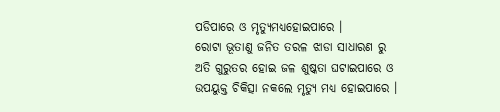ପଡିପାରେ ଓ ମୃତ୍ୟୁମଧ୍ୟହୋଇପାରେ ।
ରୋଟା ଭୂତାଣୁ ଜନିତ ତରଳ ଝାଡା ସାଧାରଣ ରୁ ଅତି ଗୁରୁତର ହୋଇ ଜଳ ଶୁଷ୍କତା ଘଟାଇପାରେ ଓ ଉପୟୁକ୍ତ ଚିକିତ୍ସା ନକଲେ ମୃତ୍ୟୁ ମଧ୍ୟ ହୋଇପାରେ ।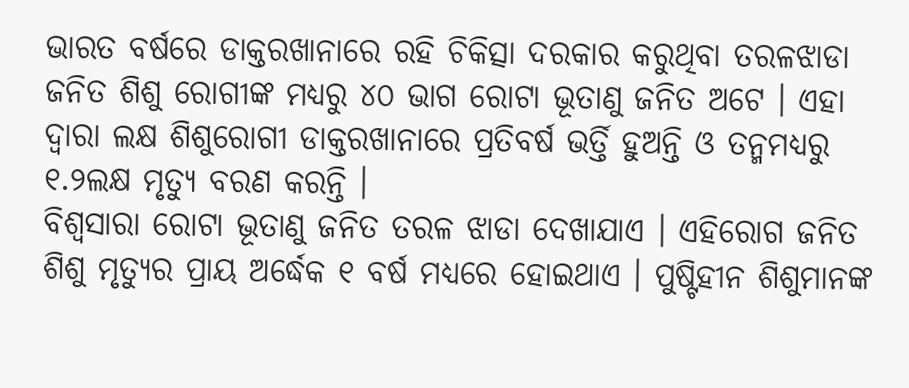ଭାରତ ବର୍ଷରେ ଡାକ୍ତରଖାନାରେ ରହି ଚିକିତ୍ସା ଦରକାର କରୁଥିବା ତରଳଝାଡା ଜନିତ ଶିଶୁ ରୋଗୀଙ୍କ ମଧ୍ୟରୁ ୪୦ ଭାଗ ରୋଟା ଭୂତାଣୁ ଜନିତ ଅଟେ । ଏହା ଦ୍ଵାରା ଲକ୍ଷ ଶିଶୁରୋଗୀ ଡାକ୍ତରଖାନାରେ ପ୍ରତିବର୍ଷ ଭର୍ତ୍ତି ହୁଅନ୍ତି ଓ ତନ୍ମମଧ୍ୟରୁ ୧.୨ଲକ୍ଷ ମୃତ୍ୟୁ ବରଣ କରନ୍ତି ।
ବିଶ୍ଵସାରା ରୋଟା ଭୂତାଣୁ ଜନିତ ତରଳ ଝାଡା ଦେଖାଯାଏ । ଏହିରୋଗ ଜନିତ ଶିଶୁ ମୃତ୍ୟୁର ପ୍ରାୟ ଅର୍ଦ୍ଧେକ ୧ ବର୍ଷ ମଧ୍ୟରେ ହୋଇଥାଏ । ପୁଷ୍ଟିହୀନ ଶିଶୁମାନଙ୍କ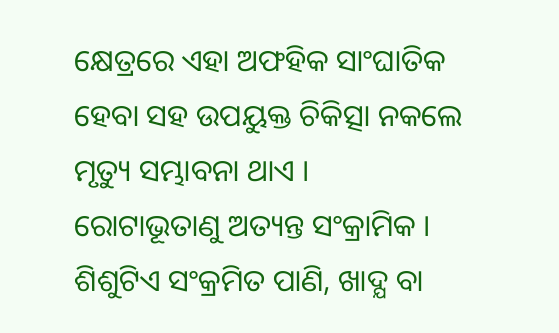କ୍ଷେତ୍ରରେ ଏହା ଅଫହିକ ସାଂଘାତିକ ହେବା ସହ ଉପୟୁକ୍ତ ଚିକିତ୍ସା ନକଲେ ମୃତ୍ୟୁ ସମ୍ଭାବନା ଥାଏ ।
ରୋଟାଭୂତାଣୁ ଅତ୍ୟନ୍ତ ସଂକ୍ରାମିକ । ଶିଶୁଟିଏ ସଂକ୍ରମିତ ପାଣି, ଖାଦ୍ଯ ବା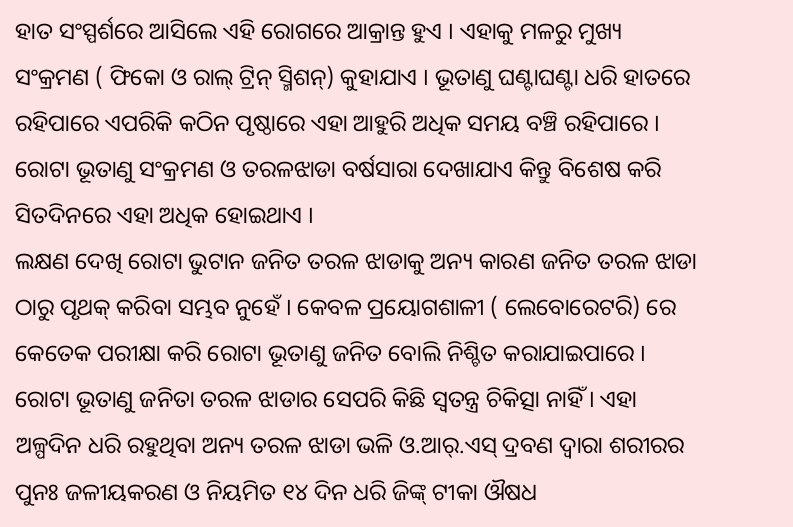ହାତ ସଂସ୍ପର୍ଶରେ ଆସିଲେ ଏହି ରୋଗରେ ଆକ୍ରାନ୍ତ ହୁଏ । ଏହାକୁ ମଳରୁ ମୁଖ୍ୟ ସଂକ୍ରମଣ ( ଫିକୋ ଓ ରାଲ୍ ଟ୍ରିନ୍ ସ୍ମିଶନ୍) କୁହାଯାଏ । ଭୂତାଣୁ ଘଣ୍ଟାଘଣ୍ଟା ଧରି ହାତରେ ରହିପାରେ ଏପରିକି କଠିନ ପୃଷ୍ଠାରେ ଏହା ଆହୁରି ଅଧିକ ସମୟ ବଞ୍ଚି ରହିପାରେ ।
ରୋଟା ଭୂତାଣୁ ସଂକ୍ରମଣ ଓ ତରଳଝାଡା ବର୍ଷସାରା ଦେଖାଯାଏ କିନ୍ତୁ ବିଶେଷ କରି ସିତଦିନରେ ଏହା ଅଧିକ ହୋଇଥାଏ ।
ଲକ୍ଷଣ ଦେଖି ରୋଟା ଭୁଟାନ ଜନିତ ତରଳ ଝାଡାକୁ ଅନ୍ୟ କାରଣ ଜନିତ ତରଳ ଝାଡା ଠାରୁ ପୃଥକ୍ କରିବା ସମ୍ଭବ ନୁହେଁ । କେବଳ ପ୍ରୟୋଗଶାଳୀ ( ଲେବୋରେଟରି) ରେ କେତେକ ପରୀକ୍ଷା କରି ରୋଟା ଭୂତାଣୁ ଜନିତ ବୋଲି ନିଶ୍ଚିତ କରାଯାଇପାରେ ।
ରୋଟା ଭୂତାଣୁ ଜନିତା ତରଳ ଝାଡାର ସେପରି କିଛି ସ୍ଵତନ୍ତ୍ର ଚିକିତ୍ସା ନାହିଁ । ଏହା ଅଳ୍ପଦିନ ଧରି ରହୁଥିବା ଅନ୍ୟ ତରଳ ଝାଡା ଭଳି ଓ.ଆର୍.ଏସ୍ ଦ୍ରବଣ ଦ୍ଵାରା ଶରୀରର ପୁନଃ ଜଳୀୟକରଣ ଓ ନିୟମିତ ୧୪ ଦିନ ଧରି ଜିଙ୍କ୍ ଟୀକା ଔଷଧ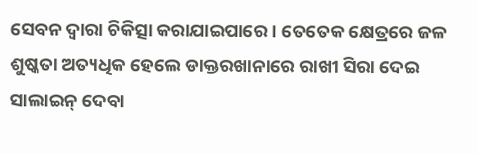ସେବନ ଦ୍ଵାରା ଚିକିତ୍ସା କରାଯାଇପାରେ । ତେତେକ କ୍ଷେତ୍ରରେ ଜଳ ଶୁଷ୍କତା ଅତ୍ୟଧିକ ହେଲେ ଡାକ୍ତରଖାନାରେ ରାଖୀ ସିରା ଦେଇ ସାଲାଇନ୍ ଦେବା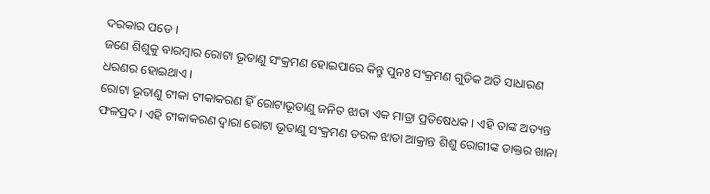ଦରକାର ପଡେ ।
ଜଣେ ଶିଶୁକୁ ବାରମ୍ବାର ରୋଟା ଭୂତାଣୁ ସଂକ୍ରମଣ ହୋଇପାରେ କିନ୍ତୁ ପୁନଃ ସଂକ୍ରମଣ ଗୁଡିକ ଅତି ସାଧାରଣ ଧରଣର ହୋଇଥାଏ ।
ରୋଟା ଭୂତାଣୁ ଟୀକା ଟୀକାକରଣ ହିଁ ରୋଟାଭୂତାଣୁ ଜନିତ ଝାଡା ଏକ ମାତ୍ରା ପ୍ରତିଷେଧକ । ଏହି ତାଙ୍କ ଅତ୍ୟନ୍ତ ଫଳପ୍ରଦ । ଏହି ଟୀକାକରଣ ଦ୍ଵାରା ରୋଟା ଭୂତାଣୁ ସଂକ୍ରମଣ ତରଳ ଝାଡା ଆକ୍ରାନ୍ତ ଶିଶୁ ରୋଗୀଙ୍କ ଡାକ୍ତର ଖାନା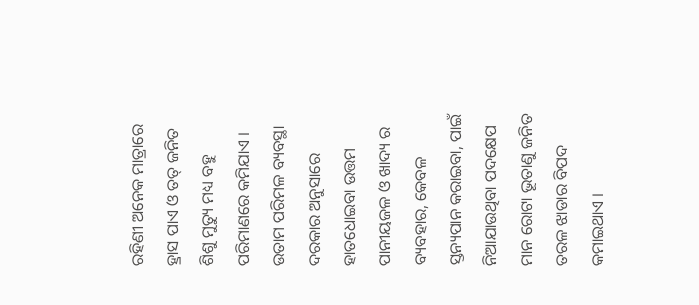ରହିଣୀ ଅନେକ ମାତ୍ରାରେ ହ୍ରାସ ପାଏ ଓ ତତ୍ ଜନିତ ଶିଶୁ ମୁତ୍ୟୁ ମଧ୍ୟ ବହୁ ପରିମାଣରେ କମିଯାଏ । ଉତାମ ପରିମଳ ବ୍ୟବସ୍ଥା ଦରକାର ଅନୁସାରେ ହାତଧୋଇବା ଉତ୍ତମ ପାନୀୟଜଳ ଓ ଖାଦ୍ୟ ର ବ୍ୟବହାର, କେବଳ ସ୍ତନ୍ୟପାନ କରାଇବା, ପାଇଁ ନିଆଯାଉଥିବା ପଦକ୍ଷେପ ମାନ ରୋଟା ଭୂତାଣୁ ଜନିତ ତରଳ ଝାଡାର ବିପଦ କମାଇଥାଏ ।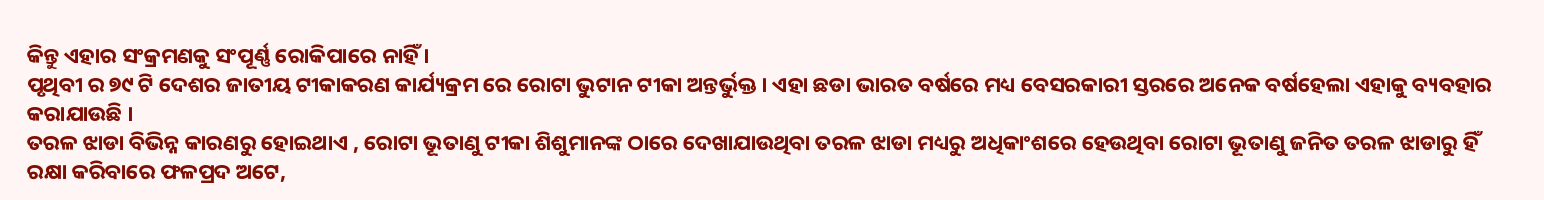କିନ୍ତୁ ଏହାର ସଂକ୍ରମଣକୁ ସଂପୂର୍ଣ୍ଣ ରୋକିପାରେ ନାହିଁ ।
ପୃଥିବୀ ର ୭୯ ଟି ଦେଶର ଜାତୀୟ ଟୀକାକରଣ କାର୍ଯ୍ୟକ୍ରମ ରେ ରୋଟା ଭୁଟାନ ଟୀକା ଅନ୍ତର୍ଭୁକ୍ତ । ଏହା ଛଡା ଭାରତ ବର୍ଷରେ ମଧ୍ୟ ବେସରକାରୀ ସ୍ତରରେ ଅନେକ ବର୍ଷହେଲା ଏହାକୁ ବ୍ୟବହାର କରାଯାଉଛି ।
ତରଳ ଝାଡା ବିଭିନ୍ନ କାରଣରୁ ହୋଇଥାଏ , ରୋଟା ଭୂତାଣୁ ଟୀକା ଶିଶୁମାନଙ୍କ ଠାରେ ଦେଖାଯାଉଥିବା ତରଳ ଝାଡା ମଧ୍ୟରୁ ଅଧିକାଂଶରେ ହେଉଥିବା ରୋଟା ଭୂତାଣୁ ଜନିତ ତରଳ ଝାଡାରୁ ହିଁ ରକ୍ଷା କରିବାରେ ଫଳପ୍ରଦ ଅଟେ,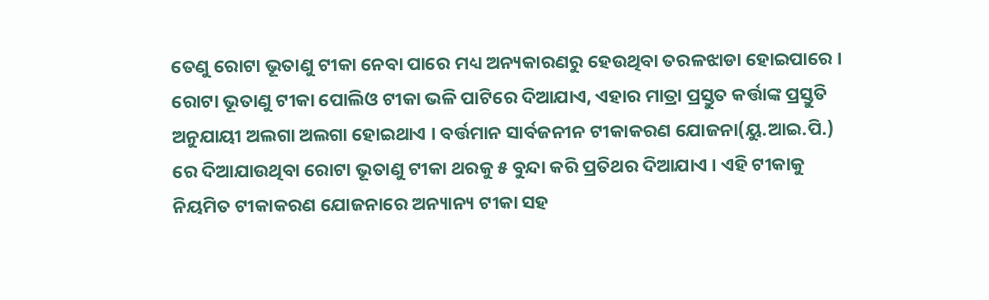ତେଣୁ ରୋଟା ଭୂତାଣୁ ଟୀକା ନେବା ପାରେ ମଧ୍ୟ ଅନ୍ୟକାରଣରୁ ହେଉଥିବା ତରଳଝାଡା ହୋଇପାରେ ।
ରୋଟା ଭୂତାଣୁ ଟୀକା ପୋଲିଓ ଟୀକା ଭଳି ପାଟିରେ ଦିଆଯାଏ, ଏହାର ମାତ୍ରା ପ୍ରସ୍ତୁତ କର୍ତ୍ତାଙ୍କ ପ୍ରସ୍ତୁତି ଅନୁଯାୟୀ ଅଲଗା ଅଲଗା ହୋଇଥାଏ । ବର୍ତ୍ତମାନ ସାର୍ବଜନୀନ ଟୀକାକରଣ ଯୋଜନା(ୟୁ.ଆଇ.ପି.) ରେ ଦିଆଯାଉଥିବା ରୋଟା ଭୂତାଣୁ ଟୀକା ଥରକୁ ୫ ବୁନ୍ଦା କରି ପ୍ରତିଥର ଦିଆଯାଏ । ଏହି ଟୀକାକୁ ନିୟମିତ ଟୀକାକରଣ ଯୋଜନାରେ ଅନ୍ୟାନ୍ୟ ଟୀକା ସହ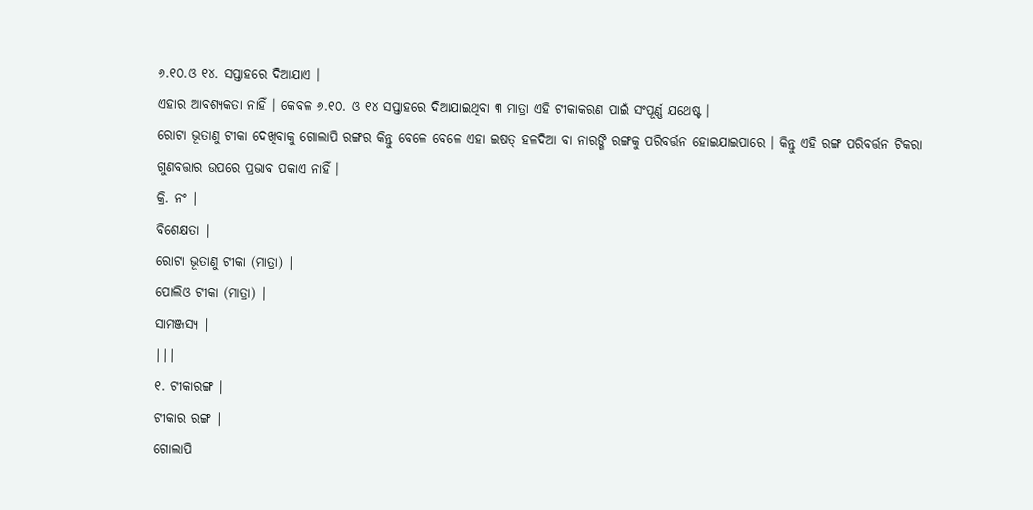୬.୧୦.ଓ ୧୪. ସପ୍ତାହରେ ଦିଆଯାଏ ।
ଏହାର ଆବଶ୍ୟକତା ନାହିଁ । କେବଳ ୬.୧୦. ଓ ୧୪ ସପ୍ତାହରେ ଦିଆଯାଇଥିବା ୩ ମାତ୍ରା ଏହି ଟୀକାକରଣ ପାଇଁ ସଂପୂର୍ଣ୍ଣ ଯଥେଷ୍ଟ ।
ରୋଟା ଭୂତାଣୁ ଟୀକା ଦେଖିବାକୁ ଗୋଲାପି ରଙ୍ଗର କିନ୍ତୁ ବେଳେ ବେଳେ ଏହା ଇଷତ୍ ହଳଦିଆ ବା ନାରଙ୍ଗି ରଙ୍ଗକୁ ପରିବର୍ତ୍ତନ ହୋଇଯାଇପାରେ । କିନ୍ତୁ ଏହି ରଙ୍ଗ ପରିବର୍ତ୍ତନ ଟିକରା ଗୁଣବତ୍ତାର ଉପରେ ପ୍ରଭାବ ପକାଏ ନାହିଁ ।
କ୍ରି. ନଂ |
ବିଶେକ୍ଷତା |
ରୋଟା ଭୂତାଣୁ ଟୀକା (ମାତ୍ରା) |
ପୋଲିଓ ଟୀକା (ମାତ୍ରା) |
ସାମଞ୍ଜସ୍ୟ |
|||
୧. ଟୀକାରଙ୍ଗ |
ଟୀକାର ରଙ୍ଗ |
ଗୋଲାପି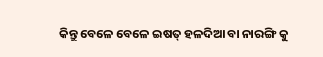କିନ୍ତୁ ବେଳେ ବେଳେ ଇଷତ୍ ହଳଦିଆ ବା ନାରଙ୍ଗି କୁ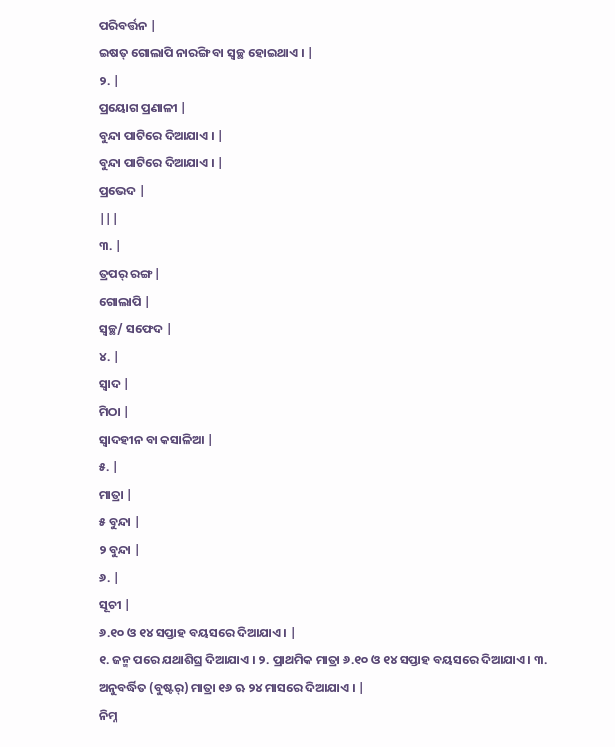ପରିବର୍ତ୍ତନ |
ଇଷତ୍ ଗୋଲାପି ନାରଙ୍ଗି ବା ସ୍ଵଚ୍ଛ ହୋଇଥାଏ । |
୨. |
ପ୍ରୟୋଗ ପ୍ରଣାଳୀ |
ବୁନ୍ଦା ପାଟିରେ ଦିଆଯାଏ । |
ବୁନ୍ଦା ପାଟିରେ ଦିଆଯାଏ । |
ପ୍ରଭେଦ |
|||
୩. |
ତ୍ରପର୍ ରଙ୍ଗ |
ଗୋଲାପି |
ସ୍ଵଚ୍ଛ/ ସଫେଦ |
୪. |
ସ୍ଵାଦ |
ମିଠା |
ସ୍ଵାଦହୀନ ବା କସାଳିଆ |
୫. |
ମାତ୍ରା |
୫ ବୁନ୍ଦା |
୨ ବୁନ୍ଦା |
୬. |
ସୂଚୀ |
୬.୧୦ ଓ ୧୪ ସପ୍ତାହ ବୟସରେ ଦିଆଯାଏ । |
୧. ଜନ୍ମ ପରେ ଯଥାଶିଘ୍ର ଦିଆଯାଏ । ୨. ପ୍ରାଥମିକ ମାତ୍ରା ୬.୧୦ ଓ ୧୪ ସପ୍ତାହ ବୟସରେ ଦିଆଯାଏ । ୩. ଅନୁବର୍ଦ୍ଧିତ (ବୁଷ୍ଟର୍) ମାତ୍ରା ୧୬ ଋ ୨୪ ମାସରେ ଦିଆଯାଏ । |
ନିମ୍ନ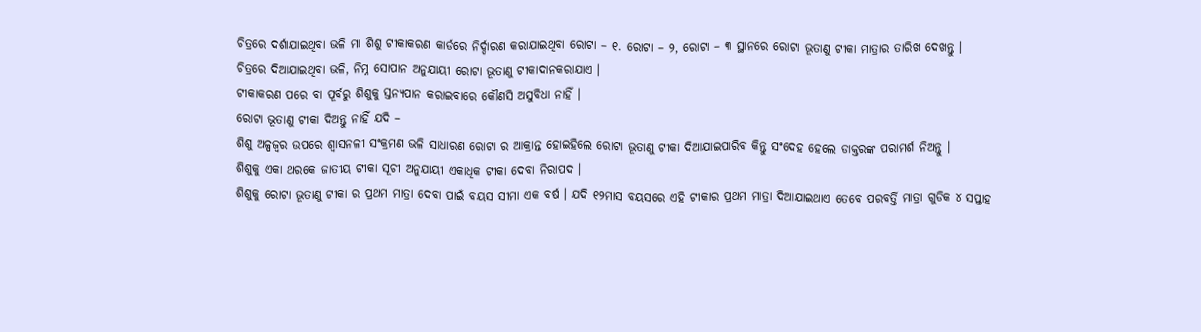ଚିତ୍ରରେ ଦର୍ଶାଯାଇଥିବା ଭଳି ମା ଶିଶୁ ଟୀକାକରଣ କାର୍ଡରେ ନିର୍ଦ୍ଦାରଣ କରାଯାଇଥିବା ରୋଟା – ୧. ରୋଟା – ୨, ରୋଟା – ୩ ସ୍ଥାନରେ ରୋଟା ଭୂତାଣୁ ଟୀକା ମାତ୍ରାର ତାରିଖ ଦେଖନ୍ତୁ ।
ଚିତ୍ରରେ ଦିଆଯାଇଥିବା ଭଳି, ନିମ୍ନ ସୋପାନ ଅନୁଯାୟୀ ରୋଟା ଭୂତାଣୁ ଟୀକାଦାନକରାଯାଏ ।
ଟୀକାକରଣ ପରେ ବା ପୂର୍ବରୁ ଶିଶୁକୁ ସ୍ତନ୍ୟପାନ କରାଇବାରେ କୌଣସି ଅସୁବିଧା ନାହିଁ ।
ରୋଟା ଭୂତାଣୁ ଟୀକା ଦିଅନ୍ତୁ ନାହିଁ ଯଦି –
ଶିଶୁ ଅଳ୍ପଜ୍ଵର ଉପରେ ଶ୍ଵାସନଳୀ ସଂକ୍ରମଣ ଭଳି ସାଧାରଣ ରୋଟା ର ଆକ୍ରାନ୍ତ ହୋଇହିଲେ ରୋଟା ଭୂତାଣୁ ଟୀକା ଦିଆଯାଇପାରିବ କିନ୍ତୁ ସଂଦେହ ହେଲେ ଡାକ୍ତରଙ୍କ ପରାମର୍ଶ ନିଅନ୍ତୁ ।
ଶିଶୁକୁ ଏକା ଥରକେ ଜାତୀୟ ଟୀକା ସୂଚୀ ଅନୁଯାୟୀ ଏକାଧିକ ଟୀକା ଦେବା ନିରାପଦ ।
ଶିଶୁକୁ ରୋଟା ଭୂତାଣୁ ଟୀକା ର ପ୍ରଥମ ମାତ୍ରା ଦେବା ପାଇଁ ବୟସ ସୀମା ଏକ ବର୍ଷ । ଯଦି ୧୨ମାସ ବୟସରେ ଏହି ଟୀକାର ପ୍ରଥମ ମାତ୍ରା ଦିଆଯାଇଥାଏ ତେବେ ପରବର୍ତ୍ତି ମାତ୍ରା ଗୁଡିକ ୪ ସପ୍ତାହ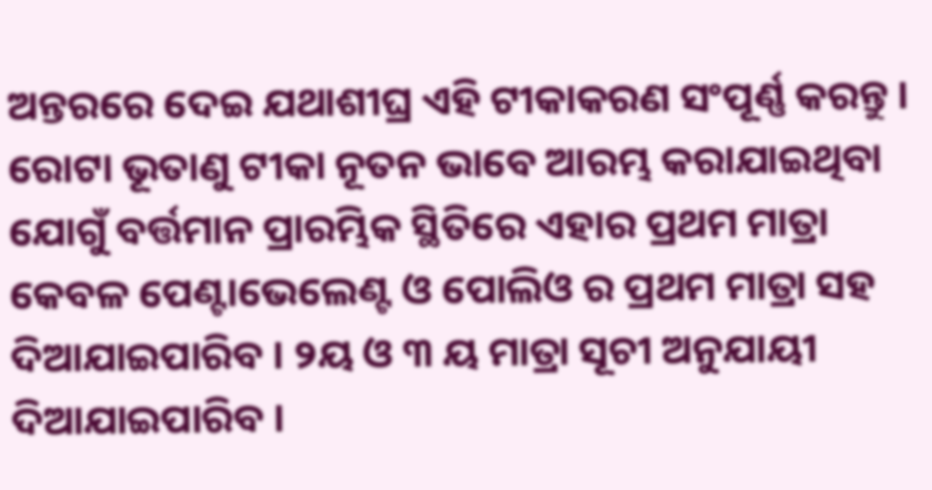ଅନ୍ତରରେ ଦେଇ ଯଥାଶୀଘ୍ର ଏହି ଟୀକାକରଣ ସଂପୂର୍ଣ୍ଣ କରନ୍ତୁ ।
ରୋଟା ଭୂତାଣୁ ଟୀକା ନୂତନ ଭାବେ ଆରମ୍ଭ କରାଯାଇଥିବା ଯୋଗୁଁ ବର୍ତ୍ତମାନ ପ୍ରାରମ୍ଭିକ ସ୍ଥିତିରେ ଏହାର ପ୍ରଥମ ମାତ୍ରା କେବଳ ପେଣ୍ଟାଭେଲେଣ୍ଟ ଓ ପୋଲିଓ ର ପ୍ରଥମ ମାତ୍ରା ସହ ଦିଆଯାଇପାରିବ । ୨ୟ ଓ ୩ ୟ ମାତ୍ରା ସୂଚୀ ଅନୁଯାୟୀ ଦିଆଯାଇପାରିବ ।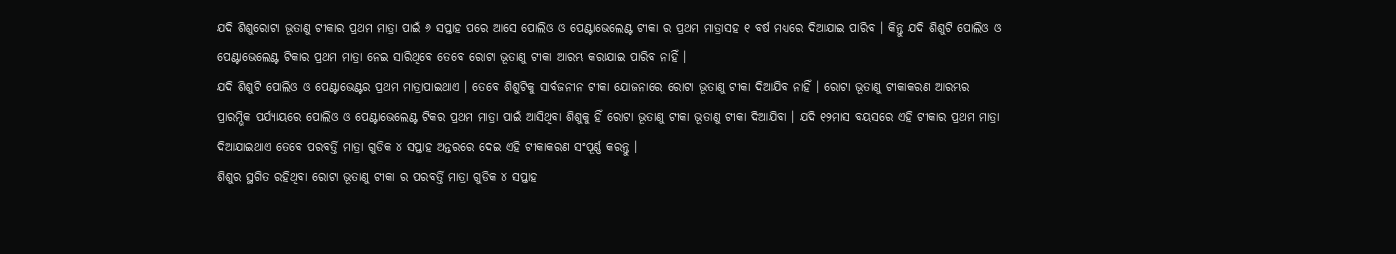ଯଦି ଶିଶୁରୋଟା ଭୂତାଣୁ ଟୀକାର ପ୍ରଥମ ମାତ୍ରା ପାଇଁ ୬ ସପ୍ତାହ ପରେ ଆସେ ପୋଲିଓ ଓ ପେଣ୍ଟାଭେଲେଣ୍ଟ ଟୀକା ର ପ୍ରଥମ ମାତ୍ରାସହ ୧ ବର୍ଷ ମଧ୍ୟରେ ଦିଆଯାଇ ପାରିବ । କିନ୍ତୁ ଯଦି ଶିଶୁଟି ପୋଲିଓ ଓ ପେଣ୍ଟାଭେଲେଣ୍ଟ ଟିକାର ପ୍ରଥମ ମାତ୍ରା ନେଇ ସାରିଥିବେ ତେବେ ରୋଟା ଭୂତାଣୁ ଟୀକା ଆରମ୍ଭ କରାଯାଇ ପାରିବ ନାହିଁ ।
ଯଦି ଶିଶୁଟି ପୋଲିଓ ଓ ପେଣ୍ଟାଭେଣ୍ଟର ପ୍ରଥମ ମାତ୍ରାପାଇଥାଏ । ତେବେ ଶିଶୁଟିକୁ ସାର୍ବଜନୀନ ଟୀକା ଯୋଜନାରେ ରୋଟା ଭୂତାଣୁ ଟୀକା ଦିଆଯିବ ନାହିଁ । ରୋଟା ଭୂତାଣୁ ଟୀକାକରଣ ଆରମ୍ଭର ପ୍ରାରମ୍ଭିକ ପର୍ଯ୍ୟାୟରେ ପୋଲିଓ ଓ ପେଣ୍ଟାଭେଲେଣ୍ଟ ଟିକର ପ୍ରଥମ ମାତ୍ରା ପାଇଁ ଆସିଥିବା ଶିଶୁକୁ ହିଁ ରୋଟା ଭୂତାଣୁ ଟୀକା ଭୂତାଣୁ ଟୀକା ଦିଆଯିବା । ଯଦି ୧୨ମାସ ବୟସରେ ଏହି ଟୀକାର ପ୍ରଥମ ମାତ୍ରା ଦିଆଯାଇଥାଏ ତେବେ ପରବର୍ତ୍ତି ମାତ୍ରା ଗୁଡିକ ୪ ସପ୍ତାହ ଅନ୍ତରରେ ଦେଇ ଏହି ଟୀକାକରଣ ସଂପୂର୍ଣ୍ଣ କରନ୍ତୁ ।
ଶିଶୁର ସ୍ଥଗିତ ରହିଥିବା ରୋଟା ଭୂତାଣୁ ଟୀକା ର ପରବର୍ତ୍ତି ମାତ୍ରା ଗୁଡିକ ୪ ସପ୍ତାହ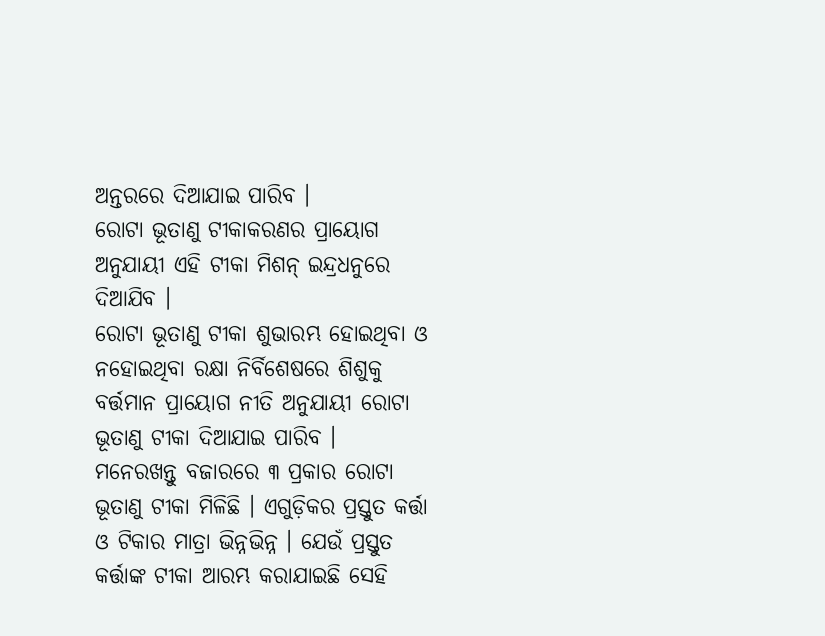ଅନ୍ତରରେ ଦିଆଯାଇ ପାରିବ ।
ରୋଟା ଭୂତାଣୁ ଟୀକାକରଣର ପ୍ରାୟୋଗ ଅନୁଯାୟୀ ଏହି ଟୀକା ମିଶନ୍ ଇନ୍ଦ୍ରଧନୁରେ ଦିଆଯିବ ।
ରୋଟା ଭୂତାଣୁ ଟୀକା ଶୁଭାରମ୍ଭ ହୋଇଥିବା ଓ ନହୋଇଥିବା ରକ୍ଷା ନିର୍ବିଶେଷରେ ଶିଶୁକୁ ବର୍ତ୍ତମାନ ପ୍ରାୟୋଗ ନୀତି ଅନୁଯାୟୀ ରୋଟା ଭୂତାଣୁ ଟୀକା ଦିଆଯାଇ ପାରିବ ।
ମନେରଖନ୍ତୁ ବଜାରରେ ୩ ପ୍ରକାର ରୋଟା ଭୂତାଣୁ ଟୀକା ମିଳିଛି । ଏଗୁଡ଼ିକର ପ୍ରସ୍ତୁତ କର୍ତ୍ତା ଓ ଟିକାର ମାତ୍ରା ଭିନ୍ନଭିନ୍ନ । ଯେଉଁ ପ୍ରସ୍ତୁତ କର୍ତ୍ତାଙ୍କ ଟୀକା ଆରମ୍ଭ କରାଯାଇଛି ସେହି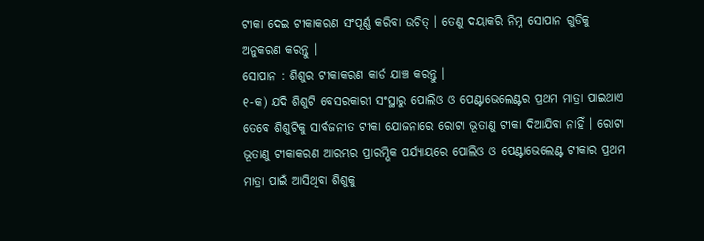ଟୀକା ଦେଇ ଟୀକାକରଣ ସଂପୂର୍ଣ୍ଣ କରିବା ଉଚିତ୍ । ତେଣୁ ଦୟାକରି ନିମ୍ନ ସୋପାନ ଗୁଡିକୁ ଅନୁକରଣ କରନ୍ତୁ ।
ସୋପାନ : ଶିଶୁର ଟୀକାକରଣ କାର୍ଡ ଯାଞ୍ଚ କରନ୍ତୁ ।
୧-କ) ଯଦି ଶିଶୁଟି ବେସରକାରୀ ସଂସ୍ଥାରୁ ପୋଲିଓ ଓ ପେଣ୍ଟାଭେଲେଣ୍ଟର ପ୍ରଥମ ମାତ୍ରା ପାଇଥାଏ ତେବେ ଶିଶୁଟିକୁ ସାର୍ବଜନୀତ ଟୀକା ଯୋଜନାରେ ରୋଟା ଭୂତାଣୁ ଟୀକା ଦିଆଯିବା ନାହିଁ । ରୋଟା ଭୂତାଣୁ ଟୀକାକରଣ ଆରମ୍ଭର ପ୍ରାରମ୍ଭିକ ପର୍ଯ୍ୟାୟରେ ପୋଲିଓ ଓ ପେଣ୍ଟାଭେଲେଣ୍ଟ ଟୀକାର ପ୍ରଥମ ମାତ୍ରା ପାଇଁ ଆସିଥିବା ଶିଶୁକୁ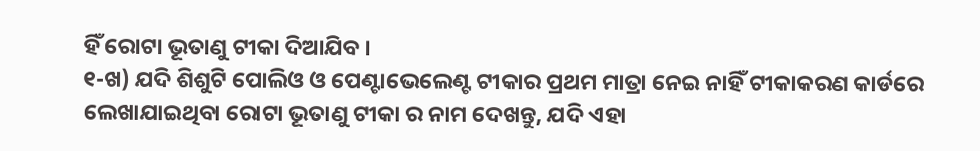ହିଁ ରୋଟା ଭୂତାଣୁ ଟୀକା ଦିଆଯିବ ।
୧-ଖ) ଯଦି ଶିଶୁଟି ପୋଲିଓ ଓ ପେଣ୍ଟାଭେଲେଣ୍ଟ ଟୀକାର ପ୍ରଥମ ମାତ୍ରା ନେଇ ନାହିଁ ଟୀକାକରଣ କାର୍ଡରେ ଲେଖାଯାଇଥିବା ରୋଟା ଭୂତାଣୁ ଟୀକା ର ନାମ ଦେଖନ୍ତୁ, ଯଦି ଏହା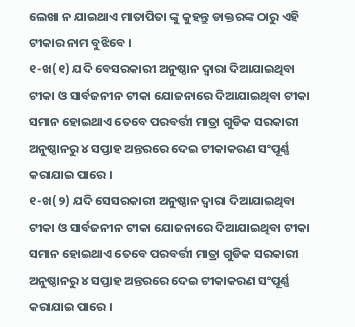ଲେଖା ନ ଯାଇଥାଏ ମାତାପିତା ଙ୍କୁ କୁହନ୍ତୁ ଡାକ୍ତରଙ୍କ ଠାରୁ ଏହି ଟୀକାର ନାମ ବୁଝିବେ ।
୧-ଖ(୧) ଯଦି ବେସରକାରୀ ଅନୁଷ୍ଠାନ ଦ୍ଵାରା ଦିଆଯାଇଥିବା ଟୀକା ଓ ସାର୍ବଜନୀନ ଟୀକା ଯୋଜନାରେ ଦିଆଯାଇଥିବା ଟୀକା ସମାନ ହୋଇଥାଏ ତେବେ ପରବର୍ତ୍ତୀ ମାତ୍ରା ଗୁଡିକ ସରକାରୀ ଅନୁଷ୍ଠାନରୁ ୪ ସପ୍ତାହ ଅନ୍ତରରେ ଦେଇ ଟୀକାକରଣ ସଂପୂର୍ଣ୍ଣ କରାଯାଇ ପାରେ ।
୧-ଖ(୨) ଯଦି ସେସରକାରୀ ଅନୁଷ୍ଠାନ ଦ୍ଵାରା ଦିଆଯାଇଥିବା ଟୀକା ଓ ସାର୍ବଜନୀନ ଟୀକା ଯୋଜନାରେ ଦିଆଯାଇଥିବା ଟୀକା ସମାନ ହୋଇଥାଏ ତେବେ ପରବର୍ତ୍ତୀ ମାତ୍ରା ଗୁଡିକ ସରକାରୀ ଅନୁଷ୍ଠାନରୁ ୪ ସପ୍ତାହ ଅନ୍ତରରେ ଦେଇ ଟୀକାକରଣ ସଂପୂର୍ଣ୍ଣ କରାଯାଇ ପାରେ ।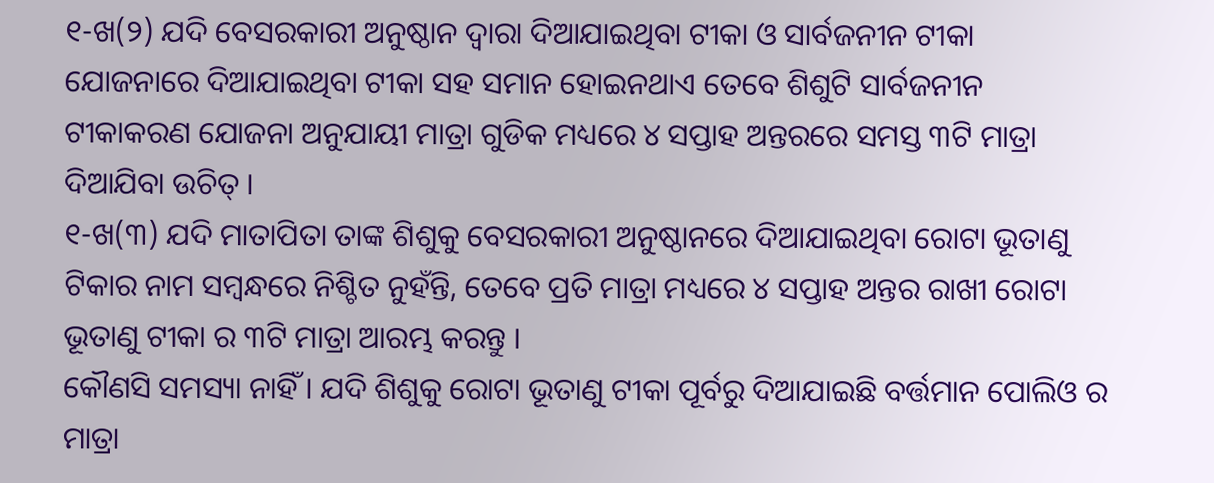୧-ଖ(୨) ଯଦି ବେସରକାରୀ ଅନୁଷ୍ଠାନ ଦ୍ଵାରା ଦିଆଯାଇଥିବା ଟୀକା ଓ ସାର୍ବଜନୀନ ଟୀକା ଯୋଜନାରେ ଦିଆଯାଇଥିବା ଟୀକା ସହ ସମାନ ହୋଇନଥାଏ ତେବେ ଶିଶୁଟି ସାର୍ବଜନୀନ ଟୀକାକରଣ ଯୋଜନା ଅନୁଯାୟୀ ମାତ୍ରା ଗୁଡିକ ମଧ୍ୟରେ ୪ ସପ୍ତାହ ଅନ୍ତରରେ ସମସ୍ତ ୩ଟି ମାତ୍ରା ଦିଆଯିବା ଉଚିତ୍ ।
୧-ଖ(୩) ଯଦି ମାତାପିତା ତାଙ୍କ ଶିଶୁକୁ ବେସରକାରୀ ଅନୁଷ୍ଠାନରେ ଦିଆଯାଇଥିବା ରୋଟା ଭୂତାଣୁ ଟିକାର ନାମ ସମ୍ବନ୍ଧରେ ନିଶ୍ଚିତ ନୁହଁନ୍ତି, ତେବେ ପ୍ରତି ମାତ୍ରା ମଧ୍ୟରେ ୪ ସପ୍ତାହ ଅନ୍ତର ରାଖୀ ରୋଟା ଭୂତାଣୁ ଟୀକା ର ୩ଟି ମାତ୍ରା ଆରମ୍ଭ କରନ୍ତୁ ।
କୌଣସି ସମସ୍ୟା ନାହିଁ । ଯଦି ଶିଶୁକୁ ରୋଟା ଭୂତାଣୁ ଟୀକା ପୂର୍ବରୁ ଦିଆଯାଇଛି ବର୍ତ୍ତମାନ ପୋଲିଓ ର ମାତ୍ରା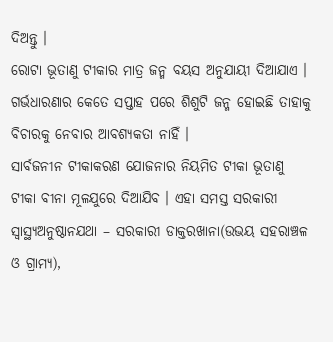ଦିଅନ୍ତୁ ।
ରୋଟା ଭୂତାଣୁ ଟୀକାର ମାତ୍ର ଜନ୍ମ ବୟସ ଅନୁଯାୟୀ ଦିଆଯାଏ । ଗର୍ଭଧାରଣାର କେତେ ସପ୍ତାହ ପରେ ଶିଶୁଟି ଜନ୍ମ ହୋଇଛି ତାହାକୁ ବିଚାରକୁ ନେବାର ଆବଶ୍ୟକତା ନାହିଁ ।
ସାର୍ବଜନୀନ ଟୀକାକରଣ ଯୋଜନାର ନିୟମିତ ଟୀକା ଭୂତାଣୁ ଟୀକା ବୀନା ମୂଳଯୁରେ ଦିଆଯିବ । ଏହା ସମସ୍ତ ସରକାରୀ ସ୍ୱାସ୍ଥ୍ୟଅନୁଷ୍ଠାନଯଥା – ସରକାରୀ ଡାକ୍ତରଖାନା(ଉଭୟ ସହରାଞ୍ଚଳ ଓ ଗ୍ରାମ୍ୟ),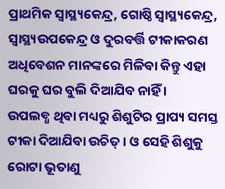ପ୍ରାଥମିକ ସ୍ୱାସ୍ଥ୍ୟକେନ୍ଦ୍ର, ଗୋଷ୍ଠି ସ୍ୱାସ୍ଥ୍ୟକେନ୍ଦ୍ର, ସ୍ୱାସ୍ଥ୍ୟଉପକେନ୍ଦ୍ର ଓ ଦୁରବର୍ତ୍ତି ଟୀକାକରଣ ଅଧିବେଶନ ମାନଙ୍କରେ ମିଳିବା କିନ୍ତୁ ଏହା ଘରକୁ ଘର ବୁଲି ଦିଆଯିବ ନାହିଁ ।
ଉପଲବ୍ଧ ଥିବା ମଧ୍ୟରୁ ଶିଶୁଟିର ପ୍ରାପ୍ୟ ସମସ୍ତ ଟୀକା ଦିଆଯିବା ଉଚିତ୍ । ଓ ସେହି ଶିଶୁକୁ ରୋଟା ଭୂତାଣୁ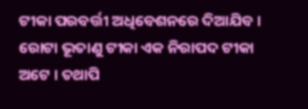ଟୀକା ପରବର୍ତ୍ତୀ ଅଧିବେଶନରେ ଦିଆଯିବ ।
ରୋଟା ଭୂତାଣୁ ଟୀକା ଏକ ନିରାପଦ ଟୀକା ଅଟେ । ତଥାପି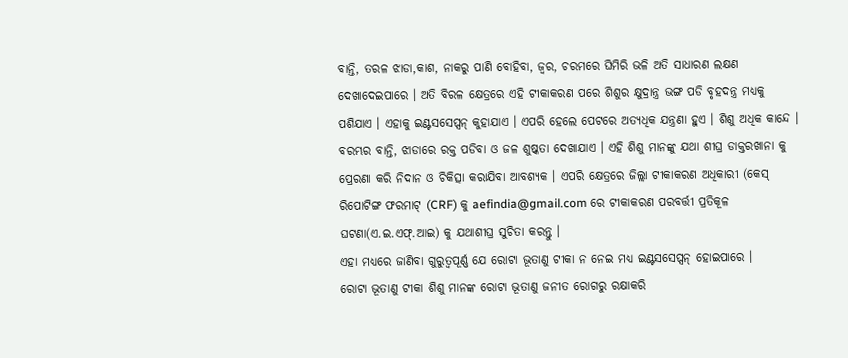ବାନ୍ତି, ତରଳ ଝାଡା,କାଶ, ନାକରୁ ପାଣି ବୋହିବା, ଜ୍ଵର, ଚରମରେ ଘିମିରି ଭଳି ଅତି ସାଧାରଣ ଲକ୍ଷଣ ଦେଖାଦେଇପାରେ । ଅତି ବିରଳ କ୍ଷେତ୍ରରେ ଏହି ଟୀକାକରଣ ପରେ ଶିଶୁର କ୍ଷୁଦ୍ରାନ୍ତ୍ର ଭଙ୍ଗ ପଡି ବୃହଦନ୍ତ୍ର ମଧ୍ୟକୁ ପଶିଯାଏ । ଏହାକୁ ଇଣ୍ଟସସେପ୍ସନ୍ କୁହାଯାଏ । ଏପରି ହେଲେ ପେଟରେ ଅତ୍ୟଧିକ ଯନ୍ତ୍ରଣା ହୁଏ । ଶିଶୁ ଅଧିକ କାନ୍ଦେ । ବରମ୍ଭର ବାନ୍ତି, ଝାଡାରେ ରକ୍ତ ପଡିବା ଓ ଜଳ ଶୁଷ୍କତା ଦେଖାଯାଏ । ଏହି ଶିଶୁ ମାନଙ୍କୁ ଯଥା ଶୀଘ୍ର ଡାକ୍ତରଖାନା କୁ ପ୍ରେରଣା କରି ନିଦାନ ଓ ଚିକିତ୍ସା କରାଯିବା ଆବଶ୍ୟକ । ଏପରି କ୍ଷେତ୍ରରେ ଜିଲ୍ଲା ଟୀକାକରଣ ଅଧିକାରୀ (କେସ୍ ରିପୋଟିଙ୍ଗ ଫରମାଟ୍ (CRF) କୁ aefindia@gmail.com ରେ ଟୀକାକରଣ ପରବର୍ତ୍ତୀ ପ୍ରତିକୂଳ ଘଟଣା(ଏ.ଇ.ଏଫ୍.ଆଇ) କୁ ଯଥାଶୀଘ୍ର ସୁଚିତା କରନ୍ତୁ ।
ଏହା ମଧ୍ୟରେ ଜାଣିବା ଗୁରୁତ୍ଵପୂର୍ଣ୍ଣ ଯେ ରୋଟା ଭୂତାଣୁ ଟୀକା ନ ନେଇ ମଧ୍ୟ ଇଣ୍ଟସସେପ୍ସନ୍ ହୋଇପାରେ ।
ରୋଟା ଭୂତାଣୁ ଟୀକା ଶିଶୁ ମାନଙ୍କ ରୋଟା ଭୂତାଣୁ ଜନୀତ ରୋଗରୁ ରକ୍ଷାକରି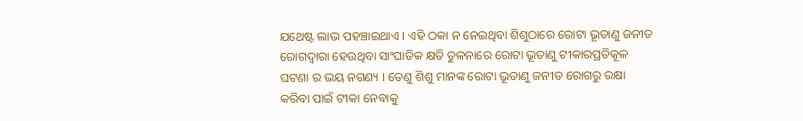ଯଥେଷ୍ଟ ଲାଭ ପହଞ୍ଚାଇଥାଏ । ଏହି ଠକା ନ ନେଇଥିବା ଶିଶୁଠାରେ ରୋଟା ଭୂତାଣୁ ଜନୀତ ରୋଗଦ୍ଵାରା ହେଉଥିବା ସାଂଘାତିକ କ୍ଷତି ତୁଳନାରେ ରୋଟା ଭୂତାଣୁ ଟୀକାରପ୍ରତିକୂଳ ଘଟଣା ର ଭୟ ନଗଣ୍ୟ । ତେଣୁ ଶିଶୁ ମାନଙ୍କ ରୋଟା ଭୂତାଣୁ ଜନୀତ ରୋଗରୁ ରକ୍ଷା କରିବା ପାଇଁ ଟୀକା ନେବାକୁ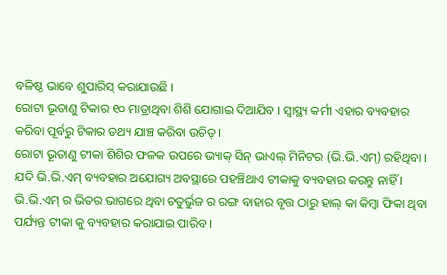ବଳିଷ୍ଠ ଭାବେ ଶୁପାରିସ୍ କରାଯାଉଛି ।
ରୋଟା ଭୂତାଣୁ ଟିକାର ୧୦ ମାତ୍ରାଥିବା ଶିଶି ଯୋଗାଇ ଦିଆଯିବ । ସ୍ୱାସ୍ଥ୍ୟ କର୍ମୀ ଏହାର ବ୍ୟବହାର କରିବା ପୂର୍ବରୁ ଟିକାର ତଥ୍ୟ ଯାଞ୍ଚ କରିବା ଉଚିତ୍ ।
ରୋଟା ଭୂତାଣୁ ଟୀକା ଶିଶିର ଫଳକ ଉପରେ ଭ୍ୟାକ୍ ସିନ୍ ଭାଏଲ୍ ମିନିଟର (ଭି.ଭି.ଏମ୍) ରହିଥିବା । ଯଦି ଭି.ଭି.ଏମ୍ ବ୍ୟବହାର ଅଯୋଗ୍ୟ ଅବସ୍ଥାରେ ପହଞ୍ଚିଥାଏ ଟୀକାକୁ ବ୍ୟବହାର କରନ୍ତୁ ନାହିଁ ।
ଭି.ଭି.ଏମ୍ ର ଭିତର ଭାଗରେ ଥିବା ଚତୁର୍ଭୁଜ ର ରଙ୍ଗ ବାହାର ବୃତ୍ତ ଠାରୁ ହାଲ୍ କା କିମ୍ବା ଫିକା ଥିବା ପର୍ଯ୍ୟନ୍ତ ଟୀକା କୁ ବ୍ୟବହାର କରାଯାଇ ପାରିବ ।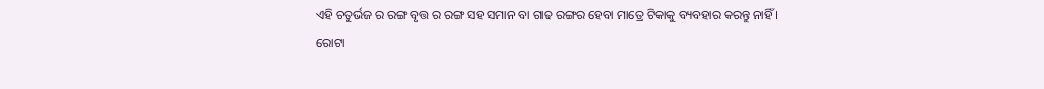ଏହି ଚତୁର୍ଭଜ ର ରଙ୍ଗ ବୃତ୍ତ ର ରଙ୍ଗ ସହ ସମାନ ବା ଗାଢ ରଙ୍ଗର ହେବା ମାତ୍ରେ ଟିକାକୁ ବ୍ୟବହାର କରନ୍ତୁ ନାହିଁ ।
ରୋଟା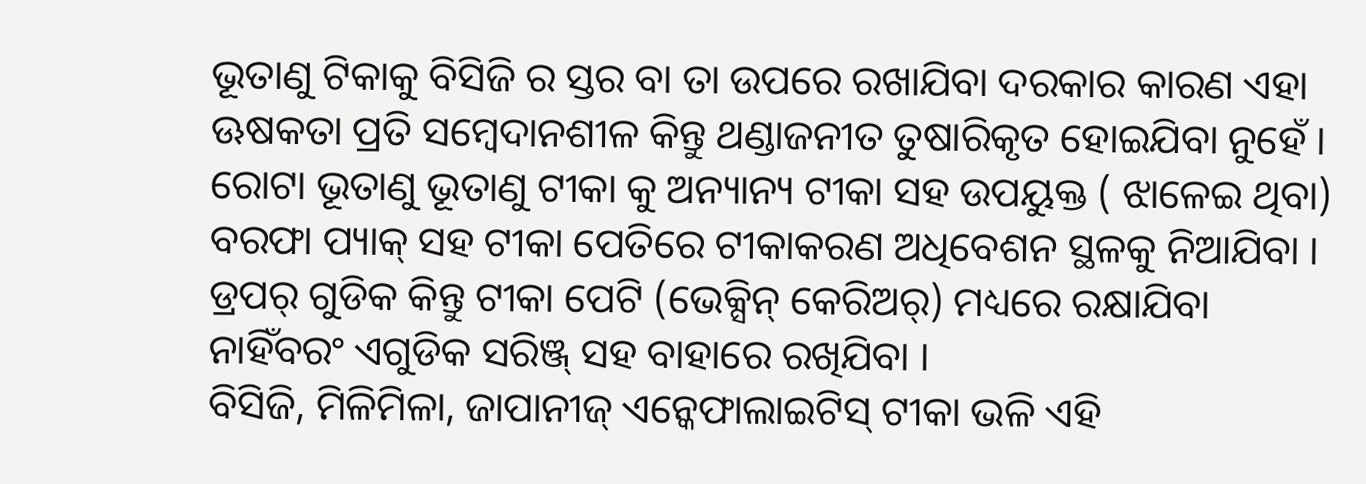ଭୂତାଣୁ ଟିକାକୁ ବିସିଜି ର ସ୍ତର ବା ତା ଉପରେ ରଖାଯିବା ଦରକାର କାରଣ ଏହା ଊଷକତା ପ୍ରତି ସମ୍ବେଦାନଶୀଳ କିନ୍ତୁ ଥଣ୍ଡାଜନୀତ ତୁଷାରିକୃତ ହୋଇଯିବା ନୁହେଁ ।
ରୋଟା ଭୂତାଣୁ ଭୂତାଣୁ ଟୀକା କୁ ଅନ୍ୟାନ୍ୟ ଟୀକା ସହ ଉପୟୁକ୍ତ ( ଝାଳେଇ ଥିବା) ବରଫା ପ୍ୟାକ୍ ସହ ଟୀକା ପେତିରେ ଟୀକାକରଣ ଅଧିବେଶନ ସ୍ଥଳକୁ ନିଆଯିବା । ଡ୍ରପର୍ ଗୁଡିକ କିନ୍ତୁ ଟୀକା ପେଟି (ଭେକ୍ସିନ୍ କେରିଅର୍) ମଧ୍ୟରେ ରକ୍ଷାଯିବା ନାହିଁବରଂ ଏଗୁଡିକ ସରିଞ୍ଜ୍ ସହ ବାହାରେ ରଖିଯିବା ।
ବିସିଜି, ମିଳିମିଳା, ଜାପାନୀଜ୍ ଏନ୍କେଫାଲାଇଟିସ୍ ଟୀକା ଭଳି ଏହି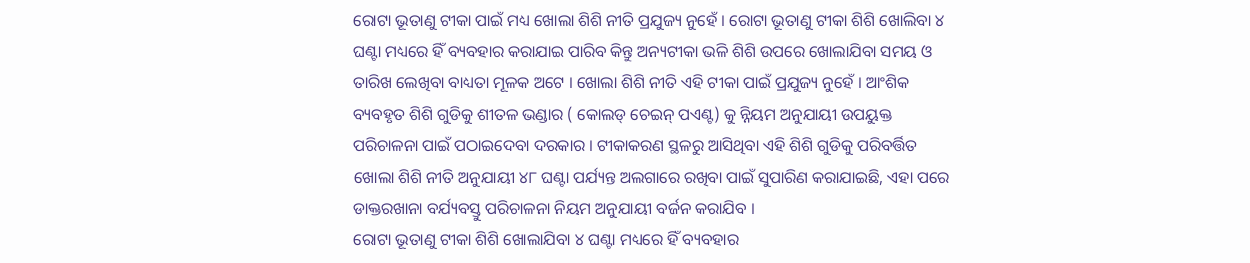ରୋଟା ଭୂତାଣୁ ଟୀକା ପାଇଁ ମଧ୍ୟ ଖୋଲା ଶିଶି ନୀତି ପ୍ରଯୁଜ୍ୟ ନୁହେଁ । ରୋଟା ଭୂତାଣୁ ଟୀକା ଶିଶି ଖୋଲିବା ୪ ଘଣ୍ଟା ମଧ୍ୟରେ ହିଁ ବ୍ୟବହାର କରାଯାଇ ପାରିବ କିନ୍ତୁ ଅନ୍ୟଟୀକା ଭଳି ଶିଶି ଉପରେ ଖୋଲାଯିବା ସମୟ ଓ ତାରିଖ ଲେଖିବା ବାଧ୍ୟତା ମୂଳକ ଅଟେ । ଖୋଲା ଶିଶି ନୀତି ଏହି ଟୀକା ପାଇଁ ପ୍ରଯୁଜ୍ୟ ନୁହେଁ । ଆଂଶିକ ବ୍ୟବହୃତ ଶିଶି ଗୁଡିକୁ ଶୀତଳ ଭଣ୍ଡାର ( କୋଲଡ୍ ଚେଇନ୍ ପଏଣ୍ଟ) କୁ ନ୍ନିୟମ ଅନୁଯାୟୀ ଉପୟୁକ୍ତ ପରିଚାଳନା ପାଇଁ ପଠାଇଦେବା ଦରକାର । ଟୀକାକରଣ ସ୍ଥଳରୁ ଆସିଥିବା ଏହି ଶିଶି ଗୁଡିକୁ ପରିବର୍ତ୍ତିତ ଖୋଲା ଶିଶି ନୀତି ଅନୁଯାୟୀ ୪୮ ଘଣ୍ଟା ପର୍ଯ୍ୟନ୍ତ ଅଲଗାରେ ରଖିବା ପାଇଁ ସୁପାରିଣ କରାଯାଇଛି, ଏହା ପରେ ଡାକ୍ତରଖାନା ବର୍ଯ୍ୟବସ୍ତୁ ପରିଚାଳନା ନିୟମ ଅନୁଯାୟୀ ବର୍ଜନ କରାଯିବ ।
ରୋଟା ଭୂତାଣୁ ଟୀକା ଶିଶି ଖୋଲାଯିବା ୪ ଘଣ୍ଟା ମଧ୍ୟରେ ହିଁ ବ୍ୟବହାର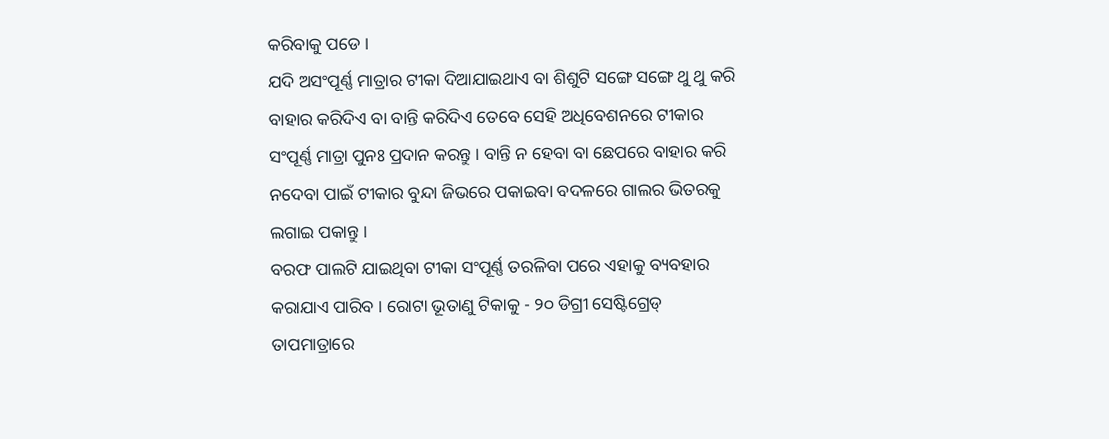କରିବାକୁ ପଡେ ।
ଯଦି ଅସଂପୂର୍ଣ୍ଣ ମାତ୍ରାର ଟୀକା ଦିଆଯାଇଥାଏ ବା ଶିଶୁଟି ସଙ୍ଗେ ସଙ୍ଗେ ଥୁ ଥୁ କରି ବାହାର କରିଦିଏ ବା ବାନ୍ତି କରିଦିଏ ତେବେ ସେହି ଅଧିବେଶନରେ ଟୀକାର ସଂପୂର୍ଣ୍ଣ ମାତ୍ରା ପୁନଃ ପ୍ରଦାନ କରନ୍ତୁ । ବାନ୍ତି ନ ହେବା ବା ଛେପରେ ବାହାର କରି ନଦେବା ପାଇଁ ଟୀକାର ବୁନ୍ଦା ଜିଭରେ ପକାଇବା ବଦଳରେ ଗାଲର ଭିତରକୁ ଲଗାଇ ପକାନ୍ତୁ ।
ବରଫ ପାଲଟି ଯାଇଥିବା ଟୀକା ସଂପୂର୍ଣ୍ଣ ତରଳିବା ପରେ ଏହାକୁ ବ୍ୟବହାର କରାଯାଏ ପାରିବ । ରୋଟା ଭୂତାଣୁ ଟିକାକୁ - ୨୦ ଡିଗ୍ରୀ ସେଷ୍ଟିଗ୍ରେଡ୍ ତାପମାତ୍ରାରେ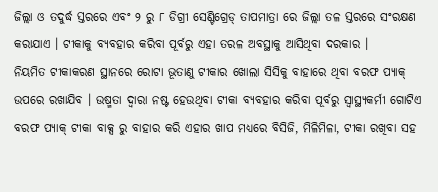ଜିଲ୍ଲା ଓ ତଦୁର୍ଦ୍ଧ ସ୍ତରରେ ଏବଂ ୨ ରୁ ୮ ଡିଗ୍ରୀ ସେଣ୍ଟିଗ୍ରେଡ୍ ତାପମାତ୍ରା ରେ ଜିଲ୍ଲା ତଳ ସ୍ତରରେ ସଂରକ୍ଷଣ କରାଯାଏ । ଟୀକାକୁ ବ୍ୟବହାର କରିବା ପୂର୍ବରୁ ଏହା ତରଳ ଅବସ୍ଥାକୁ ଆସିଥିବା ଦରକାର ।
ନିୟମିତ ଟୀକାକରଣ ସ୍ଥାନରେ ରୋଟା ଭୂତାଣୁ ଟୀକାର ଖୋଲା ସିସିକୁ ବାହାରେ ଥିବା ବରଫ ପ୍ୟାକ୍ ଉପରେ ରଖାଯିବ । ଉଷ୍ମତା ଦ୍ଵାରା ନଷ୍ଟ ହେଉଥିବା ଟୀକା ବ୍ୟବହାର କରିବା ପୂର୍ବରୁ ସ୍ୱାସ୍ଥ୍ୟକର୍ମୀ ଗୋଟିଏ ବରଫ ପ୍ୟାକ୍ ଟୀକା ବାକ୍ସ ରୁ ବାହାର କରି ଏହାର ଖାପ ମଧ୍ୟରେ ବିସିଜି, ମିଳିମିଳା, ଟୀକା ରଖିବା ସହ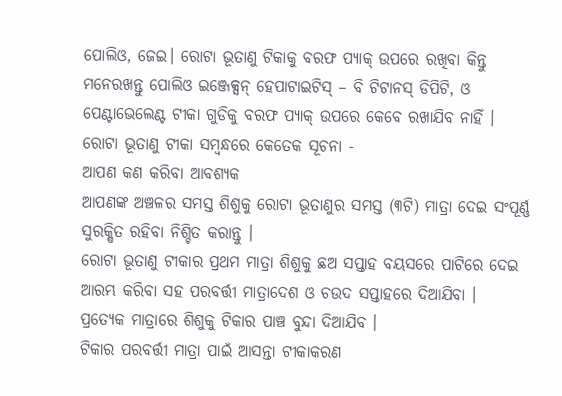ପୋଲିଓ, ଜେଇ। ରୋଟା ଭୂତାଣୁ ଟିକାକୁ ବରଫ ପ୍ୟାକ୍ ଉପରେ ରଖିବା କିନ୍ତୁ ମନେରଖନ୍ତୁ ପୋଲିଓ ଇଞ୍ଜେକ୍ସନ୍ ହେପାଟାଇଟିସ୍ – ବି ଟିଟାନସ୍ ଡିପିଟି, ଓ ପେଣ୍ଟାଭେଲେଣ୍ଟ ଟୀକା ଗୁଡିକୁ ବରଫ ପ୍ୟାକ୍ ଉପରେ କେବେ ରଖାଯିବ ନାହିଁ ।
ରୋଟା ଭୂତାଣୁ ଟୀକା ସମ୍ବନ୍ଧରେ କେତେକ ସୂଚନା -
ଆପଣ କଣ କରିବା ଆବଶ୍ୟକ
ଆପଣଙ୍କ ଅଞ୍ଚଳର ସମସ୍ତ ଶିଶୁକୁ ରୋଟା ଭୂତାଣୁର ସମସ୍ତ (୩ଟି) ମାତ୍ରା ଦେଇ ସଂପୂର୍ଣ୍ଣ ସୁରକ୍ଷିତ ରହିବା ନିଶ୍ଚିତ କରାନ୍ତୁ ।
ରୋଟା ଭୂତାଣୁ ଟୀକାର ପ୍ରଥମ ମାତ୍ରା ଶିଶୁକୁ ଛଅ ସପ୍ତାହ ବୟସରେ ପାଟିରେ ଦେଇ ଆରମ୍ଭ କରିବା ସହ ପରବର୍ତ୍ତୀ ମାତ୍ରାଦେଶ ଓ ଚଉଦ ସପ୍ତାହରେ ଦିଆଯିବା ।
ପ୍ରତ୍ୟେକ ମାତ୍ରାରେ ଶିଶୁକୁ ଟିକାର ପାଞ୍ଚ ବୁନ୍ଦା ଦିଆଯିବ ।
ଟିକାର ପରବର୍ତ୍ତୀ ମାତ୍ରା ପାଇଁ ଆସନ୍ତା ଟୀକାକରଣ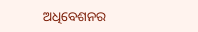ଅଧିବେଶନର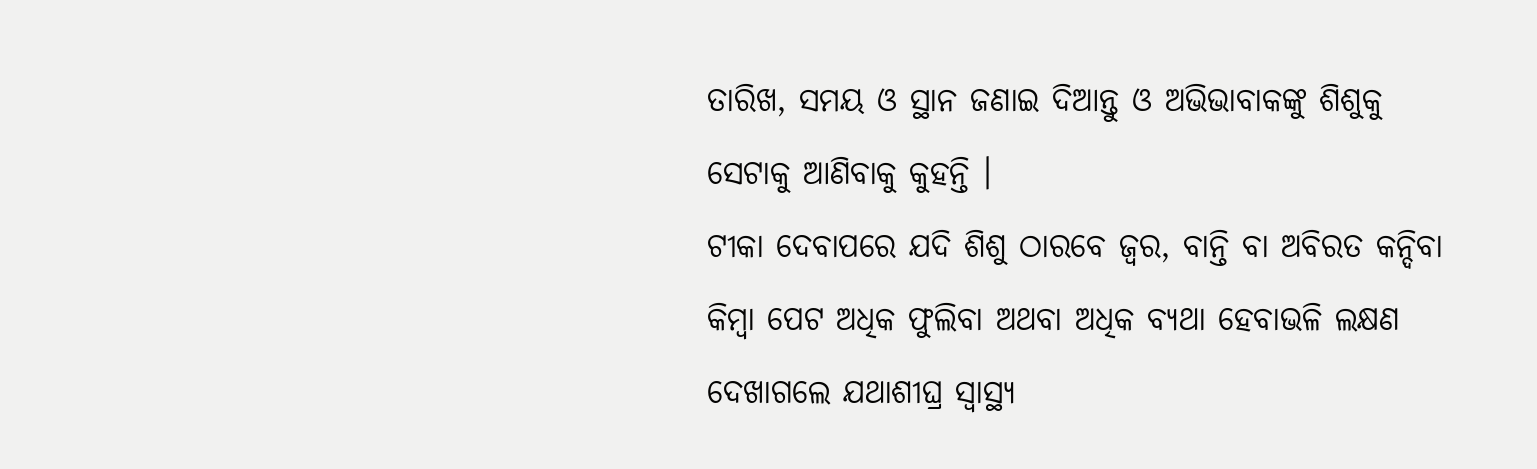ତାରିଖ, ସମୟ ଓ ସ୍ଥାନ ଜଣାଇ ଦିଆନ୍ତୁ ଓ ଅଭିଭାବାକଙ୍କୁ ଶିଶୁକୁ ସେଟାକୁ ଆଣିବାକୁ କୁହନ୍ତି ।
ଟୀକା ଦେବାପରେ ଯଦି ଶିଶୁ ଠାରବେ ଜ୍ଵର, ବାନ୍ତି ବା ଅବିରତ କନ୍ଦିବା କିମ୍ବା ପେଟ ଅଧିକ ଫୁଲିବା ଅଥବା ଅଧିକ ବ୍ୟଥା ହେବାଭଳି ଲକ୍ଷଣ ଦେଖାଗଲେ ଯଥାଶୀଘ୍ର ସ୍ୱାସ୍ଥ୍ୟ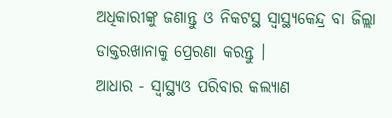ଅଧିକାରୀଙ୍କୁ ଜଣାନ୍ତୁ ଓ ନିକଟସ୍ଥ ସ୍ୱାସ୍ଥ୍ୟକେନ୍ଦ୍ର ବା ଜିଲ୍ଲା ଡାକ୍ତରଖାନାକୁ ପ୍ରେରଣା କରନ୍ତୁ ।
ଆଧାର - ସ୍ୱାସ୍ଥ୍ୟଓ ପରିବାର କଲ୍ୟାଣ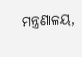ମନ୍ତ୍ରଣାଳୟ,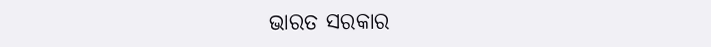ଭାରତ ସରକାର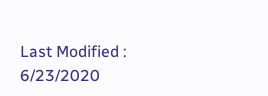Last Modified : 6/23/2020